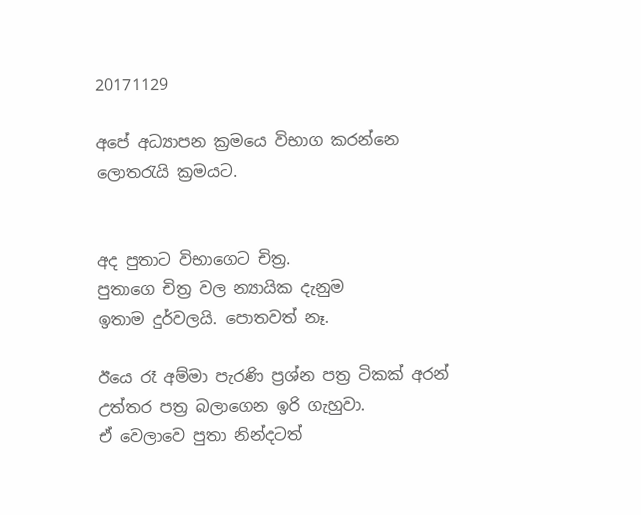20171129

අපේ අධ්‍යාපන ක්‍රමයෙ විභාග කරන්නෙ ලොතරැයි ක්‍රමයට.


අද පුතාට විභාගෙට චිත්‍ර.
පුතාගෙ චිත්‍ර වල න්‍යායික දැනුම
ඉතාම දුර්වලයි. පොතවත් නෑ.

ඊයෙ රෑ අම්මා පැරණි ප්‍රශ්න පත්‍ර ටිකක් අරන්
උත්තර පත්‍ර බලාගෙන ඉරි ගැහුවා.
ඒ වෙලාවෙ පුතා නින්දටත්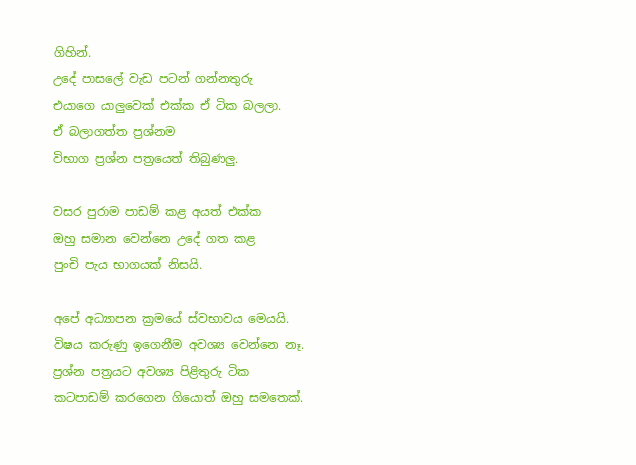ගිහින්.
උදේ පාසලේ වැඩ පටන් ගන්නතුරු
එයාගෙ යාලුවෙක් එක්ක ඒ ටික බලලා.
ඒ බලාගත්ත ප්‍රශ්නම
විභාග ප්‍රශ්න පත්‍රයෙත් තිබුණලු.

වසර පුරාම පාඩම් කළ අයත් එක්ක
ඔහු සමාන වෙන්නෙ උදේ ගත කළ
පුංචි පැය භාගයක් නිසයි.

අපේ අධ්‍යාපන ක්‍රමයේ ස්වභාවය මෙයයි.
විෂය කරුණු ඉගෙනීම අවශ්‍ය වෙන්නෙ නෑ.
ප්‍රශ්න පත්‍රයට අවශ්‍ය පිළිතුරු ටික
කටපාඩම් කරගෙන ගියොත් ඔහු සමතෙක්.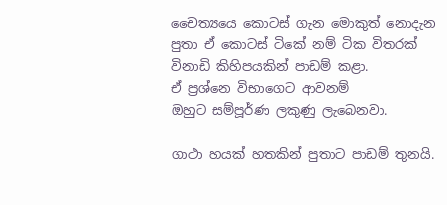චෛත්‍යයෙ කොටස් ගැන මොකුත් නොදැන
පුතා ඒ කොටස් ටිකේ නම් ටික විතරක්
විනාඩි කිහිපයකින් පාඩම් කළා.
ඒ ප්‍රශ්නෙ විභාගෙට ආවනම්
ඔහුට සම්පූර්ණ ලකුණු ලැබෙනවා.

ගාථා හයක් හතකින් පුතාට පාඩම් තුනයි.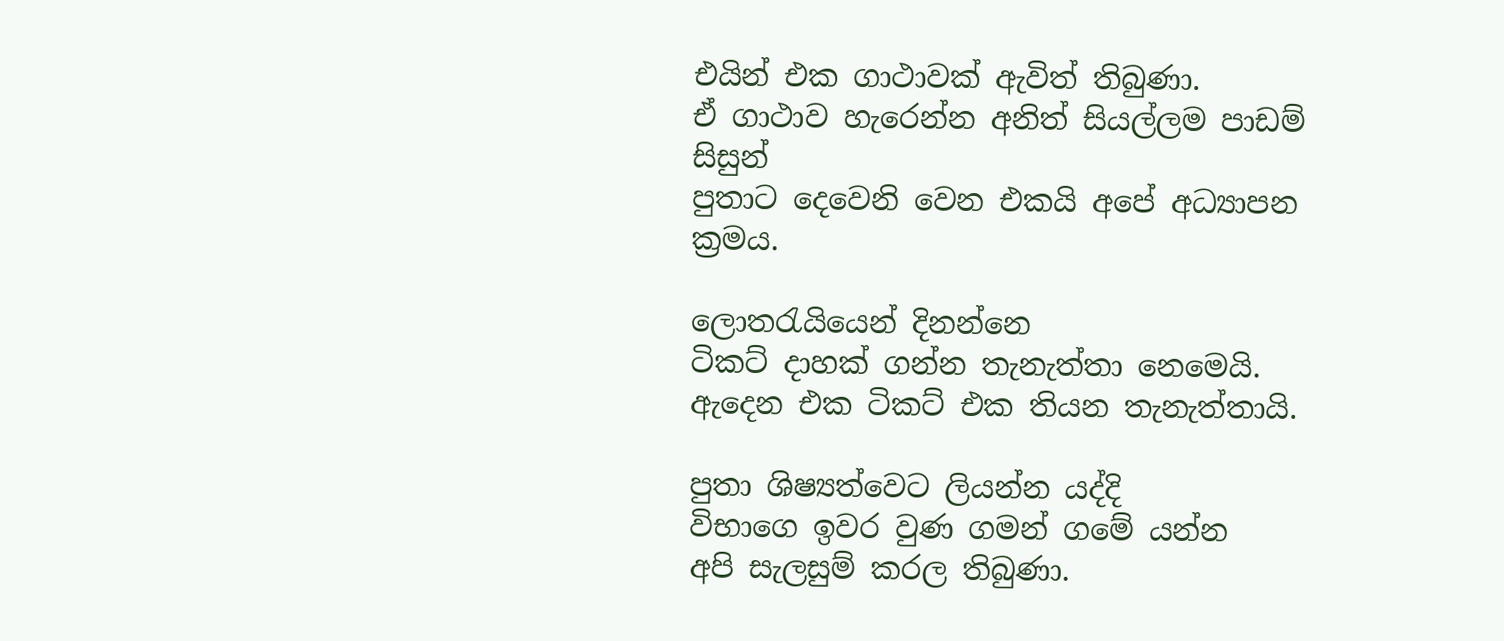එයින් එක ගාථාවක් ඇවිත් තිබුණා.
ඒ ගාථාව හැරෙන්න අනිත් සියල්ලම පාඩම් සිසුන්
පුතාට දෙවෙනි වෙන එකයි අපේ අධ්‍යාපන ක්‍රමය.

ලොතරැයියෙන් දිනන්නෙ
ටිකට් දාහක් ගන්න තැනැත්තා නෙමෙයි.
ඇදෙන එක ටිකට් එක තියන තැනැත්තායි.

පුතා ශිෂ්‍යත්වෙට ලියන්න යද්දි
විභාගෙ ඉවර වුණ ගමන් ගමේ යන්න
අපි සැලසුම් කරල තිබුණා.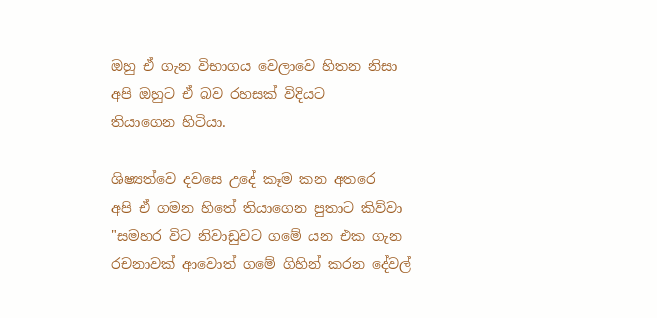ඔහු ඒ ගැන විභාගය වෙලාවෙ හිතන නිසා
අපි ඔහුට ඒ බව රහසක් විදියට
තියාගෙන හිටියා.

ශිෂ්‍යත්වෙ දවසෙ උදේ කෑම කන අතරෙ
අපි ඒ ගමන හිතේ තියාගෙන පුතාට කිව්වා
"සමහර විට නිවාඩුවට ගමේ යන එක ගැන
රචනාවක් ආවොත් ගමේ ගිහින් කරන දේවල්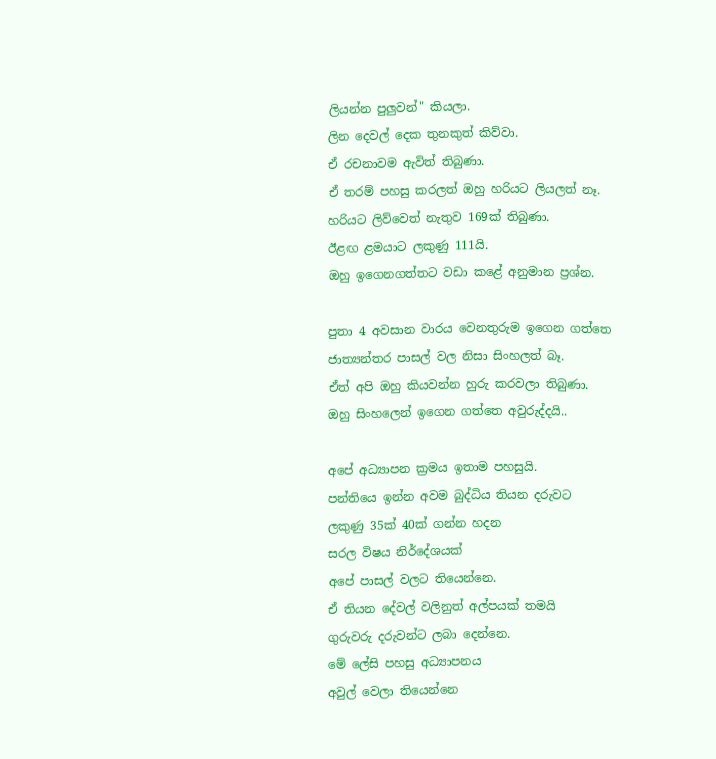ලියන්න පුලුවන්" කියලා.
ලින දෙවල් දෙක තුනකුත් කිව්වා.
ඒ රචනාවම ඇවිත් තිබුණා.
ඒ තරම් පහසු කරලත් ඔහු හරියට ලියලත් නෑ.
හරියට ලිව්වෙත් නැතුව 169ක් තිබුණා.
ඊළඟ ළමයාට ලකුණු 111යි.
ඔහු ඉගෙනගත්තට වඩා කළේ අනුමාන ප්‍රශ්න.

පුතා 4 අවසාන වාරය වෙනතුරුම ඉගෙන ගත්තෙ
ජාත්‍යන්තර පාසල් වල නිසා සිංහලත් බෑ.
ඒත් අපි ඔහු කියවන්න හුරු කරවලා තිබුණා.
ඔහු සිංහලෙන් ඉගෙන ගත්තෙ අවුරුද්දයි..

අපේ අධ්‍යාපන ක්‍රමය ඉතාම පහසුයි.
පන්තියෙ ඉන්න අවම බුද්ධිය තියන දරුවට
ලකුණු 35ක් 40ක් ගන්න හදන
සරල විෂය නිර්දේශයක්
අපේ පාසල් වලට තියෙන්නෙ.
ඒ තියන දේවල් වලිනුත් අල්පයක් තමයි
ගුරුවරු දරුවන්ට ලබා දෙන්නෙ.
මේ ලේසි පහසු අධ්‍යාපනය
අවුල් වෙලා තියෙන්නෙ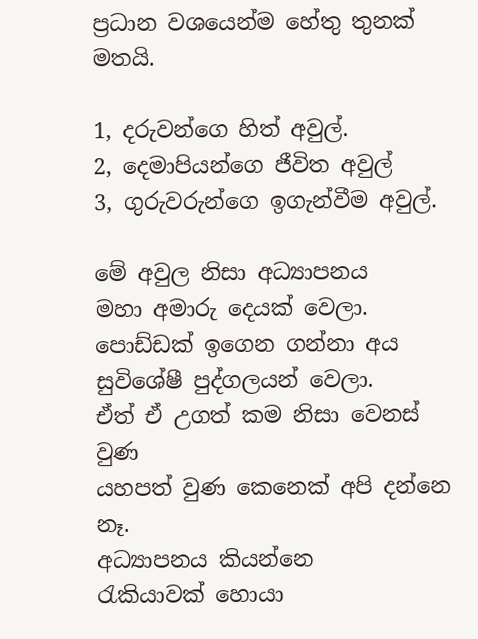ප්‍රධාන වශයෙන්ම හේතු තුනක් මතයි.

1, දරුවන්ගෙ හිත් අවුල්.
2, දෙමාපියන්ගෙ ජීවිත අවුල්
3, ගුරුවරුන්ගෙ ඉගැන්වීම අවුල්.

මේ අවුල නිසා අධ්‍යාපනය
මහා අමාරු දෙයක් වෙලා.
පොඩ්ඩක් ඉගෙන ගන්නා අය
සුවිශේෂී පුද්ගලයන් වෙලා.
ඒත් ඒ උගත් කම නිසා වෙනස් වුණ
යහපත් වුණ කෙනෙක් අපි දන්නෙ නෑ.
අධ්‍යාපනය කියන්නෙ
රැකියාවක් හොයා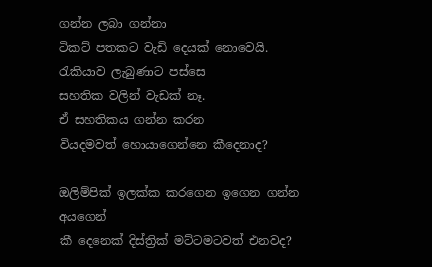ගන්න ලබා ගන්නා
ටිකට් පතකට වැඩි දෙයක් නොවෙයි.
රැකියාව ලැබුණාට පස්සෙ
සහතික වලින් වැඩක් නෑ.
ඒ සහතිකය ගන්න කරන
වියදමවත් හොයාගෙන්නෙ කීදෙනාද?

ඔලිම්පික් ඉලක්ක කරගෙන ඉගෙන ගන්න අයගෙන්
කී දෙනෙක් දිස්ත්‍රික් මට්ටමටවත් එනවද?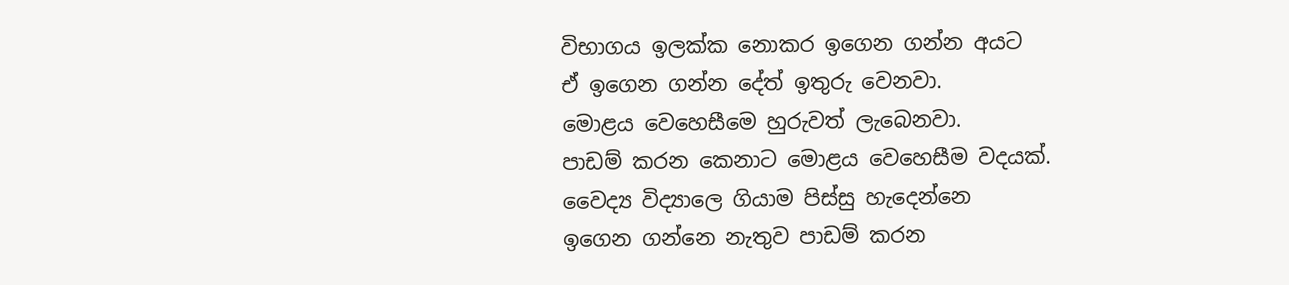විභාගය ඉලක්ක නොකර ඉගෙන ගන්න අයට
ඒ ඉගෙන ගන්න දේත් ඉතුරු වෙනවා.
මොළය වෙහෙසීමෙ හුරුවත් ලැබෙනවා.
පාඩම් කරන කෙනාට මොළය වෙහෙසීම වදයක්.
වෛද්‍ය විද්‍යාලෙ ගියාම පිස්සු හැදෙන්නෙ
ඉගෙන ගන්නෙ නැතුව පාඩම් කරන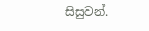සිසුවන්.